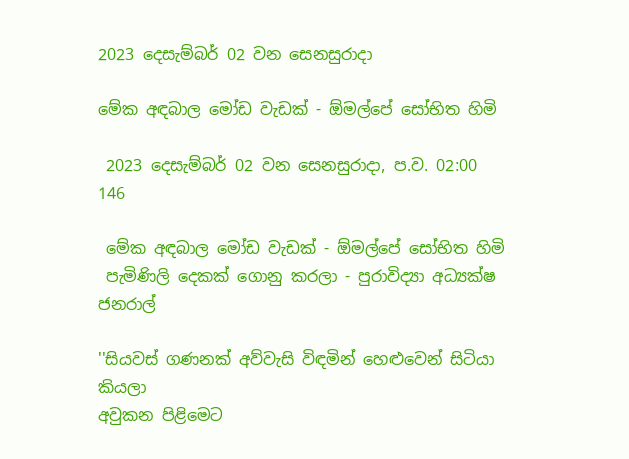2023 දෙසැම්බර් 02 වන සෙනසුරාදා

මේක අඳබාල මෝඩ වැඩක් - ඕමල්පේ සෝභිත හිමි

 2023 දෙසැම්බර් 02 වන සෙනසුරාදා, ප.ව. 02:00 146

 මේක අඳබාල මෝඩ වැඩක් - ඕමල්පේ සෝභිත හිමි
 පැමිණිලි දෙකක් ගොනු කරලා - පුරාවිද්‍යා අධ්‍යක්ෂ ජනරාල්

''සියවස් ගණනක් අව්වැසි විඳමින් හෙළුවෙන් සිටියා කියලා
අවුකන පිළිමෙට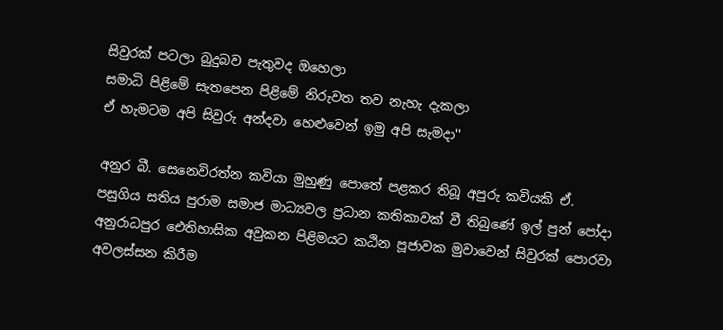සිවුරක් පටලා බුදුබව පැතුවද ඔහෙලා
සමාධි පිළිමේ සැතපෙන පිළිමේ නිරුවත තව නැහැ දැකලා
ඒ හැමටම අපි සිවුරු අන්දවා හෙළුවෙන් ඉමු අපි සැමදා''

අනුර බී. සෙනෙවිරත්න කවියා මුහුණු පොතේ පළකර තිබූ අපුරු කවියකි ඒ. පසුගිය සතිය පුරාම සමාජ මාධ්‍යවල ප්‍රධාන කතිකාවක් වී තිබුණේ ඉල් පුන් පෝදා අනුරාධපුර ඓතිහාසික අවුකන පිළිමයට කඨින පූජාවක මුවාවෙන් සිවුරක් පොරවා අවලස්සන කිරීම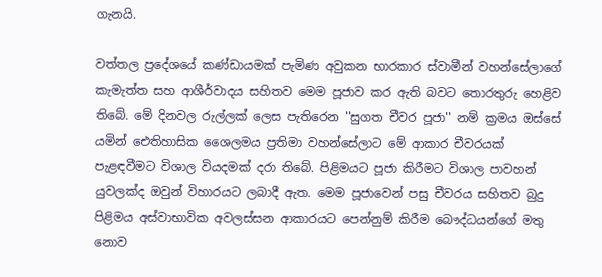ගැනයි.

වත්තල ප්‍රදේශයේ කණ්ඩායමක් පැමිණ අවුකන භාරකාර ස්වාමීන් වහන්සේලාගේ කැමැත්ත සහ ආශීර්වාදය සහිතව මෙම පූජාව කර ඇති බවට තොරතුරු හෙළිව තිබේ. මේ දිනවල රුල්ලක් ලෙස පැතිරෙන ''සුගත චීවර පූජා'' නම් ක්‍රමය ඔස්සේ යමින් ඓතිහාසික ශෛලමය ප්‍රතිමා වහන්සේලාට මේ ආකාර චීවරයක් පැළඳවීමට විශාල වියදමක් දරා තිබේ. පිළිමයට පූජා කිරීමට විශාල පාවහන් යුවලක්ද ඔවුන් විහාරයට ලබාදී ඇත. මෙම පූජාවෙන් පසු චීවරය සහිතව බුදු පිළිමය අස්වාභාවික අවලස්සන ආකාරයට පෙන්නුම් කිරීම බෞද්ධයන්ගේ මතු නොව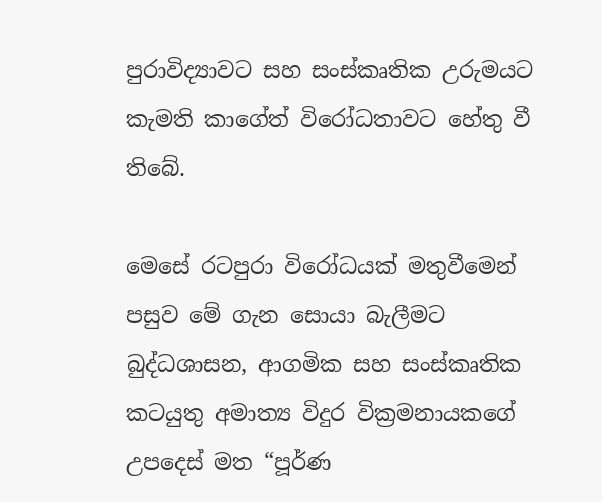පුරාවිද්‍යාවට සහ සංස්කෘතික උරුමයට කැමති කාගේත් විරෝධතාවට හේතු වී තිබේ.

මෙසේ රටපුරා විරෝධයක් මතුවීමෙන් පසුව මේ ගැන සොයා බැලීමට බුද්ධශාසන, ආගමික සහ සංස්කෘතික කටයුතු අමාත්‍ය විදුර වික්‍රමනායකගේ උපදෙස් මත “පූර්ණ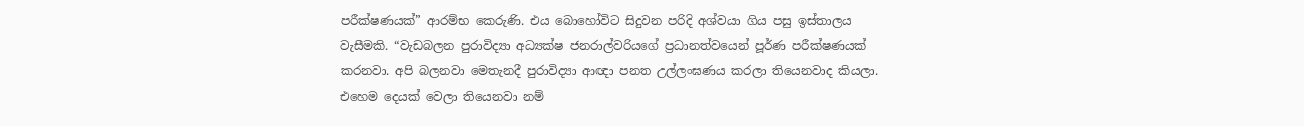පරීක්ෂණයක්” ආරම්භ කෙරුණි. එය බොහෝවිට සිදුවන පරිදි අශ්වයා ගිය පසු ඉස්තාලය වැසීමකි. “වැඩබලන පුරාවිද්‍යා අධ්‍යක්ෂ ජනරාල්වරියගේ ප්‍රධානත්වයෙන් පූර්ණ පරීක්ෂණයක් කරනවා. අපි බලනවා මෙතැනදී පුරාවිද්‍යා ආඥා පනත උල්ලංඝණය කරලා තියෙනවාද කියලා. එහෙම දෙයක් වෙලා තියෙනවා නම්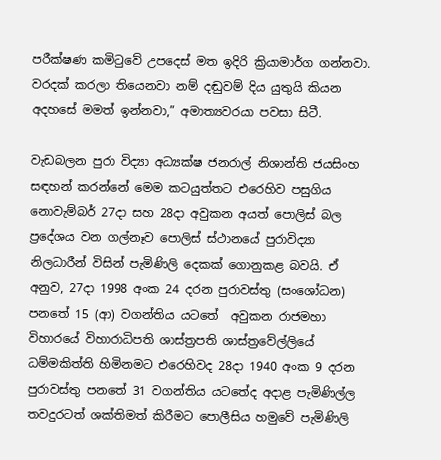පරීක්ෂණ කමිටුවේ උපදෙස් මත ඉදිරි ක්‍රියාමාර්ග ගන්නවා. වරදක් කරලා තියෙනවා නම් දඬුවම් දිය යුතුයි කියන අදහසේ මමත් ඉන්නවා,” අමාත්‍යවරයා පවසා සිටී.

වැඩබලන පුරා විද්‍යා අධ්‍යක්ෂ ජනරාල් නිශාන්ති ජයසිංහ සඳහන් කරන්නේ මෙම කටයුත්තට එරෙහිව පසුගිය නොවැම්බර් 27දා සහ 28දා අවුකන අයත් පොලිස් බල ප්‍රදේශය වන ගල්නෑව පොලිස් ස්ථානයේ පුරාවිද්‍යා නිලධාරීන් විසින් පැමිණිලි දෙකක් ගොනුකළ බවයි. ඒ අනුව, 27දා 1998 අංක 24 දරන පුරාවස්තු (සංශෝධන) පනතේ 15 (ආ) වගන්තිය යටතේ  අවුකන රාජමහා විහාරයේ විහාරාධිපති ශාස්ත්‍රපති ශාස්ත්‍රවේල්ලියේ ධම්මකිත්ති හිමිනමට එරෙහිවද 28දා 1940 අංක 9 දරන පුරාවස්තු පනතේ 31 වගන්තිය යටතේද අදාළ පැමිණිල්ල තවදුරටත් ශක්තිමත් කිරීමට පොලීසිය හමුවේ පැමිණිලි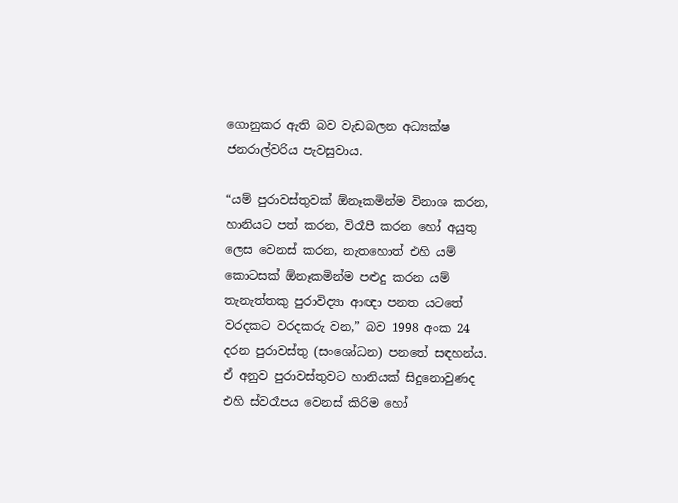ගොනුකර ඇති බව වැඩබලන අධ්‍යක්ෂ ජනරාල්වරිය පැවසුවාය.

“යම් පුරාවස්තුවක් ඕනෑකමින්ම විනාශ කරන, හානියට පත් කරන, විරෑපී කරන හෝ අයුතු ලෙස වෙනස් කරන, නැතහොත් එහි යම් කොටසක් ඕනෑකමින්ම පළුදු කරන යම් තැනැත්තකු පුරාවිද්‍යා ආඥා පනත යටතේ වරදකට වරදකරු වන,” බව 1998 අංක 24 දරන පුරාවස්තු (සංශෝධන) පනතේ සඳහන්ය. ඒ අනුව පුරාවස්තුවට හානියක් සිදුනොවුණද එහි ස්වරෑපය වෙනස් කිරිම හෝ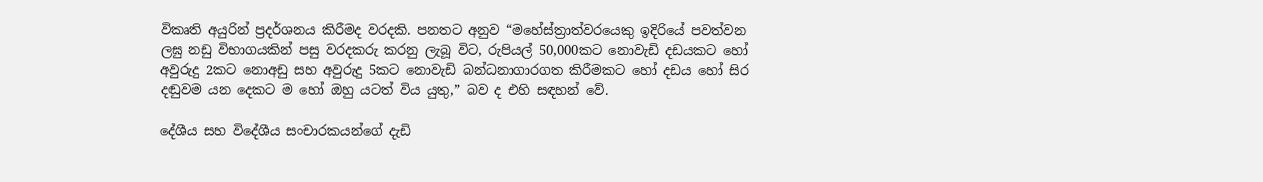විකෘති අයුරින් ප්‍රදර්ශනය කිරීමද වරදකි. පනතට අනුව “මහේස්ත්‍රාත්වරයෙකු ඉදිරියේ පවත්වන ලඝු නඩු විභාගයකින් පසු වරදකරු කරනු ලැබූ විට, රුපියල් 50,000කට නොවැඩි දඩයකට හෝ අවුරුදු 2කට නොඅඩු සහ අවුරුදු 5කට නොවැඩි බන්ධනාගාරගත කිරීමකට හෝ දඩය හෝ සිර දඬුවම යන දෙකට ම හෝ ඔහු යටත් විය යුතු,” බව ද එහි සඳහන් වේ.

දේශීය සහ විදේශීය සංචාරකයන්ගේ දැඩි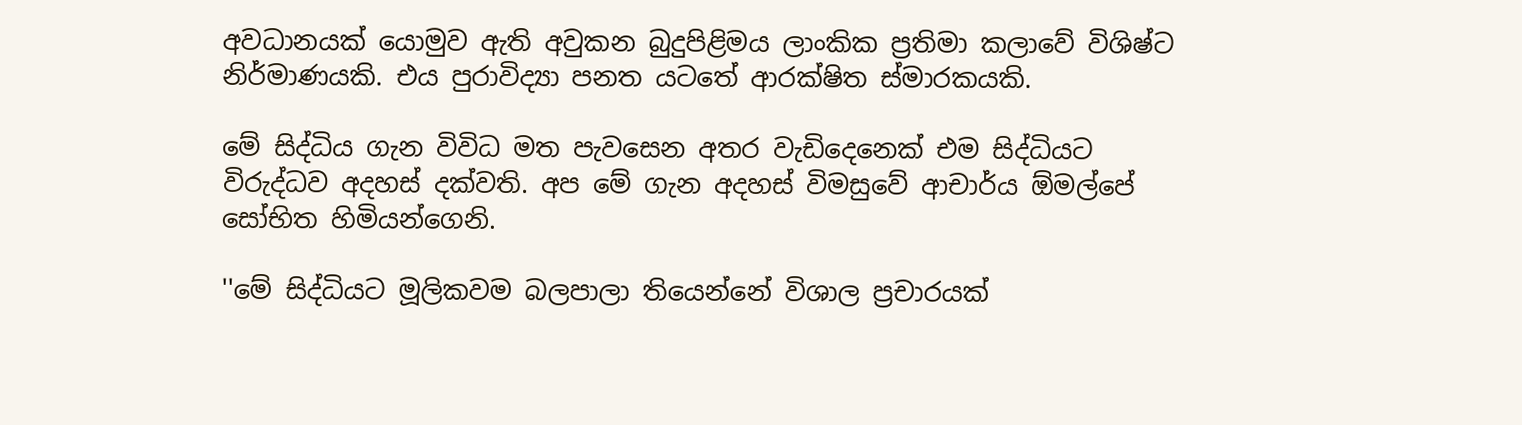අවධානයක් යොමුව ඇති අවුකන බුදුපිළිමය ලාංකික ප්‍රතිමා කලාවේ විශිෂ්ට නිර්මාණයකි. එය පුරාවිද්‍යා පනත යටතේ ආරක්ෂිත ස්මාරකයකි.

මේ සිද්ධිය ගැන විවිධ මත පැවසෙන අතර වැඩිදෙනෙක් එම සිද්ධියට විරුද්ධව අදහස් දක්වති. අප මේ ගැන අදහස් විමසුවේ ආචාර්ය ඕමල්පේ සෝභිත හිමියන්ගෙනි.

''මේ සිද්ධියට මූලිකවම බලපාලා තියෙන්නේ විශාල ප්‍රචාරයක්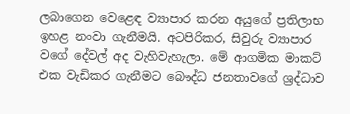ලබාගෙන වෙළෙඳ ව්‍යාපාර කරන අයුගේ ප්‍රතිලාභ ඉහළ නංවා ගැනීමයි. අටපිරිකර, සිවුරු ව්‍යාපාර වගේ දේවල් අද වැහිවැහැලා. මේ ආගමික මාකට් එක වැඩිකර ගැනීමට බෞද්ධ ජනතාවගේ ශ්‍රද්ධාව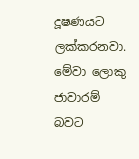දූෂණයට ලක්කරනවා. මේවා ලොකු ජාවාරම් බවට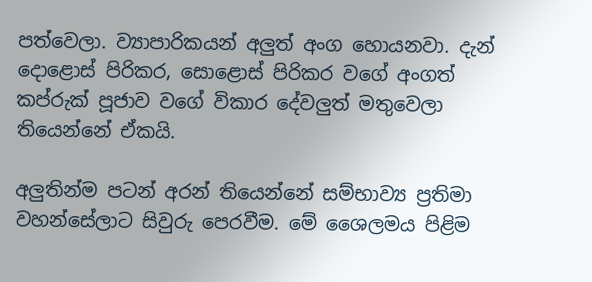පත්වෙලා. ව්‍යාපාරිකයන් අලුත් අංග හොයනවා. දැන් දොළොස් පිරිකර, සොළොස් පිරිකර වගේ අංගත් කප්රුක් පූජාව වගේ විකාර දේවලුත් මතුවෙලා තියෙන්නේ ඒකයි.

අලුතින්ම පටන් අරන් තියෙන්නේ සම්භාව්‍ය ප්‍රතිමා වහන්සේලාට සිවුරු පෙරවීම. මේ ශෛලමය පිළිම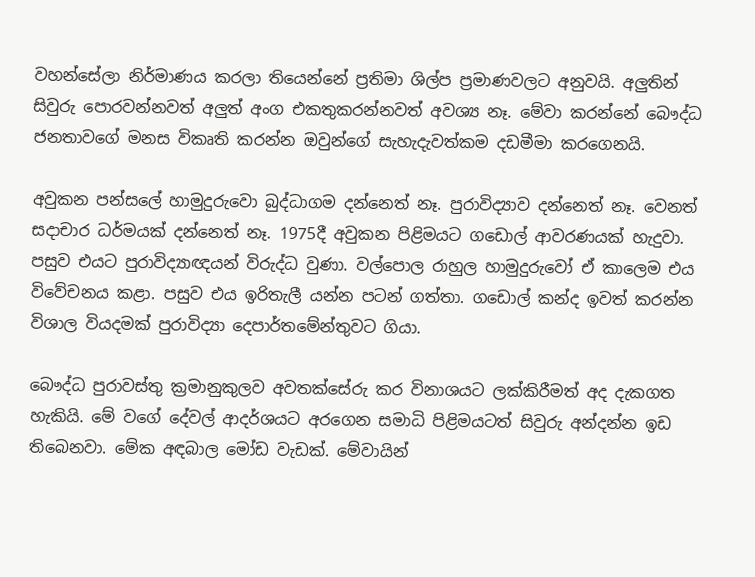වහන්සේලා නිර්මාණය කරලා තියෙන්නේ ප්‍රතිමා ශිල්ප ප්‍රමාණවලට අනුවයි. අලුතින් සිවුරු පොරවන්නවත් අලුත් අංග එකතුකරන්නවත් අවශ්‍ය නෑ. මේවා කරන්නේ බෞද්ධ ජනතාවගේ මනස විකෘති කරන්න ඔවුන්ගේ සැහැදැවත්කම දඩමීමා කරගෙනයි.

අවුකන පන්සලේ හාමුදුරුවො බුද්ධාගම දන්නෙත් නෑ. පුරාවිද්‍යාව දන්නෙත් නෑ. වෙනත් සදාචාර ධර්මයක් දන්නෙත් නෑ. 1975දී අවුකන පිළිමයට ගඩොල් ආවරණයක් හැදුවා. පසුව එයට පුරාවිද්‍යාඥයන් විරුද්ධ වුණා. වල්පොල රාහුල හාමුදුරුවෝ ඒ කාලෙම එය විවේචනය කළා. පසුව එය ඉරිතැලී යන්න පටන් ගත්තා. ගඩොල් කන්ද ඉවත් කරන්න විශාල වියදමක් පුරාවිද්‍යා දෙපාර්තමේන්තුවට ගියා.

බෞද්ධ පුරාවස්තු ක්‍රමානුකුලව අවතක්සේරු කර විනාශයට ලක්කිරීමත් අද දැකගත හැකියි. මේ වගේ දේවල් ආදර්ශයට අරගෙන සමාධි පිළිමයටත් සිවුරු අන්දන්න ඉඩ තිබෙනවා. මේක අඳබාල මෝඩ වැඩක්. මේවායින්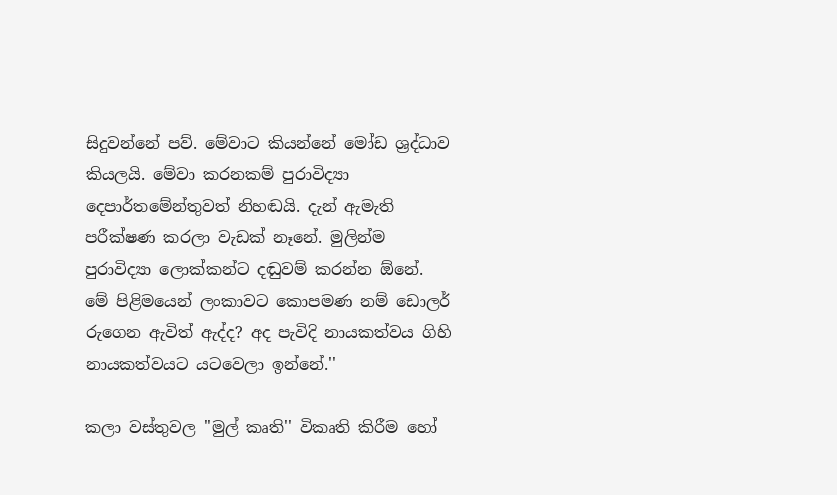සිදුවන්නේ පව්. මේවාට කියන්නේ මෝඩ ශ්‍රද්ධාව කියලයි. මේවා කරනකම් පුරාවිද්‍යා දෙපාර්තමේන්තුවත් නිහඬයි. දැන් ඇමැති පරීක්ෂණ කරලා වැඩක් නෑනේ. මුලින්ම පුරාවිද්‍යා ලොක්කන්ට දඬුවම් කරන්න ඕනේ. මේ පිළිමයෙන් ලංකාවට කොපමණ නම් ඩොලර් රුගෙන ඇවිත් ඇද්ද? අද පැවිදි නායකත්වය ගිහි නායකත්වයට යටවෙලා ඉන්නේ.''

කලා වස්තුවල ''මුල් කෘති'' විකෘති කිරීම හෝ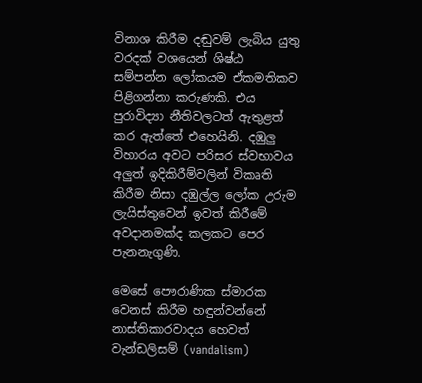විනාශ කිරීම දඬුවම් ලැබිය යුතු වරදක් වශයෙන් ශිෂ්ඨ සම්පන්න ලෝකයම ඒකමතිකව පිළිගන්නා කරුණකි. එය පුරාවිද්‍යා නීතිවලටත් ඇතුළත් කර ඇත්තේ එහෙයිනි. දඹුලු විහාරය අවට පරිසර ස්වභාවය අලුත් ඉදිකිරීම්වලින් විකෘති කිරීම නිසා දඹුල්ල ලෝක උරුම ලැයිස්තුවෙන් ඉවත් කිරීමේ අවදානමක්ද කලකට පෙර පැනනැගුණි.

මෙසේ පෞරාණික ස්මාරක වෙනස් කිරීම හඳුන්වන්නේ නාස්තිකාරවාදය හෙවත් වැන්ඩලිසම් (vandalism)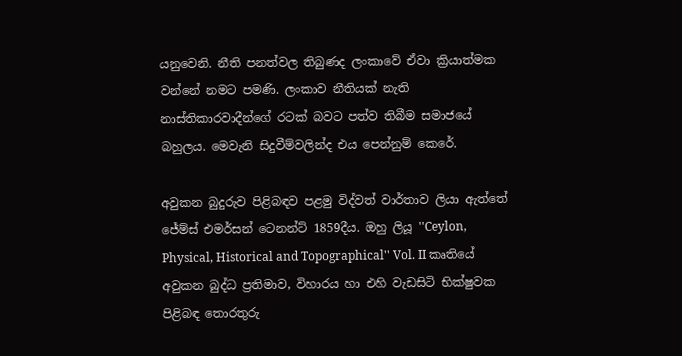යනුවෙනි. නීති පනත්වල තිබුණද ලංකාවේ ඒවා ක්‍රියාත්මක වන්නේ නමට පමණි. ලංකාව නීතියක් නැති නාස්තිකාරවාදීන්ගේ රටක් බවට පත්ව තිබීම සමාජයේ බහුලය. මෙවැනි සිදුවීම්වලින්ද එය පෙන්නුම් කෙරේ.

අවුකන බුදුරුව පිළිබඳව පළමු විද්වත් වාර්තාව ලියා ඇත්තේ ජේම්ස් එමර්සන් ටෙනන්ට් 1859දීය. ඔහු ලියූ ''Ceylon, Physical, Historical and Topographical'' Vol. II කෘතියේ අවුකන බුද්ධ ප්‍රතිමාව, විහාරය හා එහි වැඩසිටි භික්ෂුවක පිළිබඳ තොරතුරු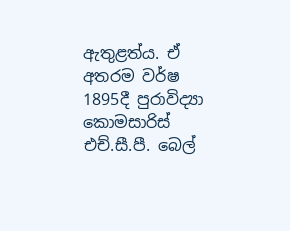ඇතුළත්ය. ඒ අතරම වර්ෂ 1895දී පුරාවිද්‍යා කොමසාරිස් එච්.සී.පී. බෙල්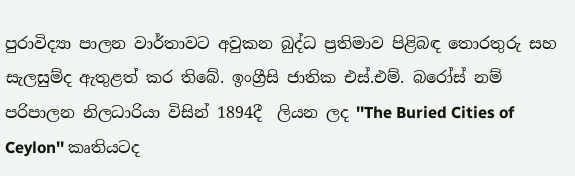පුරාවිද්‍යා පාලන වාර්තාවට අවුකන බුද්ධ ප්‍රතිමාව පිළිබඳ තොරතුරු සහ සැලසුම්ද ඇතුළත් කර තිබේ. ඉංග්‍රීසි ජාතික එස්.එම්. බරෝස් නම් පරිපාලන නිලධාරියා විසින් 1894දී  ලියන ලද ''The Buried Cities of Ceylon'' කෘතියටද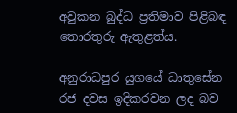අවුකන බුද්ධ ප්‍රතිමාව පිළිබඳ තොරතුරු ඇතුළත්ය.

අනුරාධපුර යුගයේ ධාතුසේන රජ දවස ඉදිකරවන ලද බව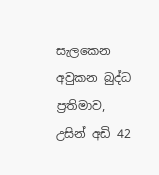සැලකෙන අවුකන බුද්ධ ප්‍රතිමාව, උසින් අඩි 42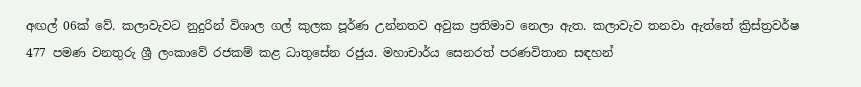අඟල් 06ක් වේ. කලාවැවට නුදුරින් විශාල ගල් කුලක පූර්ණ උන්නතව අවුක ප්‍රතිමාව නෙලා ඇත. කලාවැව තනවා ඇත්තේ ක්‍රිස්ත්‍රවර්ෂ 477 පමණ වනතුරු ශ්‍රී ලංකාවේ රජකම් කළ ධාතුසේන රජුය. මහාචාර්ය සෙනරත් පරණවිතාන සඳහන්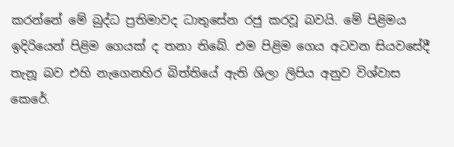කරන්නේ මේ බුද්ධ ප්‍රතිමාවද ධාතුසේන රජු කරවූ බවයි. මේ පිළිමය ඉදිරියෙන් පිළිම ගෙයක් ද තනා තිබේ. එම පිළිම ගෙය අටවන සියවසේදී තැනූ බව එහි නැගෙනහිර බිත්තියේ ඇති ශිලා ලිපිය අනුව විශ්වාස කෙරේ.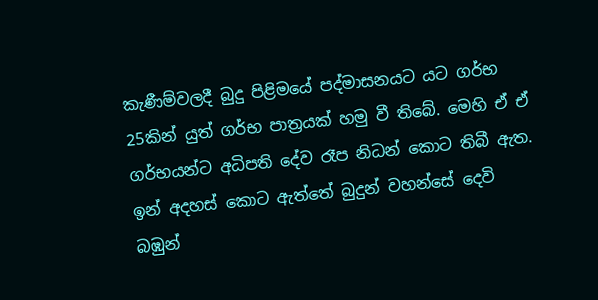කැණීම්වලදී බුදු පිළිමයේ පද්මාසනයට යට ගර්භ 25කින් යුත් ගර්භ පාත්‍රයක් හමු වී තිබේ. මෙහි ඒ ඒ ගර්භයන්ට අධිපති දේව රෑප නිධන් කොට තිබී ඇත. ඉන් අදහස් කොට ඇත්තේ බුදුන් වහන්සේ දෙවි බඹුන්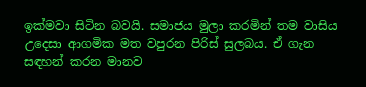ඉක්මවා සිටින බවයි. සමාජය මුලා කරමින් තම වාසිය උදෙසා ආගමික මත වපුරන පිරිස් සුලබය. ඒ ගැන සඳහන් කරන මානව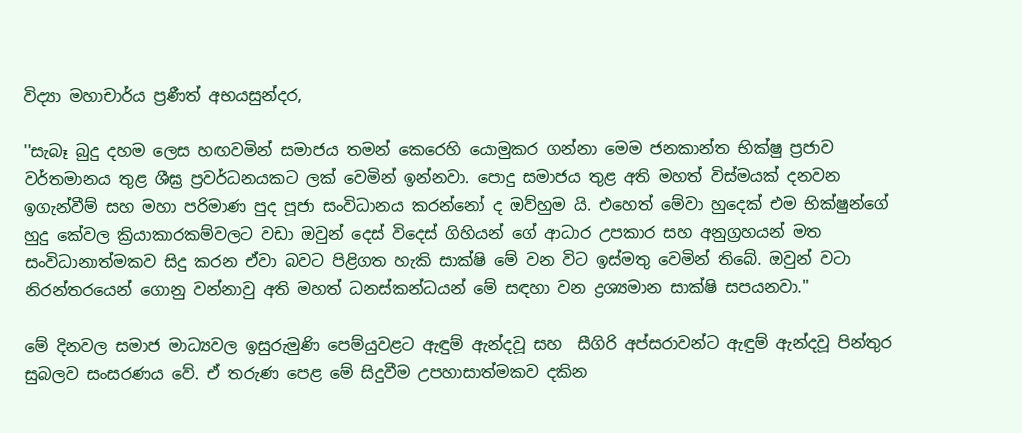විද්‍යා මහාචාර්ය ප්‍රණීත් අභයසුන්දර,

''සැබෑ බුදු දහම ලෙස හඟවමින් සමාජය තමන් කෙරෙහි යොමුකර ගන්නා මෙම ජනකාන්ත භික්ෂු ප්‍රජාව වර්තමානය තුළ ශීඝ්‍ර ප්‍රවර්ධනයකට ලක් වෙමින් ඉන්නවා. පොදු සමාජය තුළ අති මහත් විස්මයක් දනවන ඉගැන්වීම් සහ මහා පරිමාණ පුද පූජා සංවිධානය කරන්නෝ ද ඔව්හුම යි. එහෙත් මේවා හුදෙක් එම භික්ෂුන්ගේ හුදු කේවල ක්‍රියාකාරකම්වලට වඩා ඔවුන් දෙස් විදෙස් ගිහියන් ගේ ආධාර උපකාර සහ අනුග්‍රහයන් මත සංවිධානාත්මකව සිදු කරන ඒවා බවට පිළිගත හැකි සාක්ෂි මේ වන විට ඉස්මතු වෙමින් තිබේ. ඔවුන් වටා නිරන්තරයෙන් ගොනු වන්නාවු අති මහත් ධනස්කන්ධයන් මේ සඳහා වන ද්‍රශ්‍යමාන සාක්ෂි සපයනවා.''

මේ දිනවල සමාජ මාධ්‍යවල ඉසුරුමුණි පෙම්යුවළට ඇඳුම් ඇන්දවූ සහ  සීගිරි අප්සරාවන්ට ඇඳුම් ඇන්දවූ පින්තුර සුබලව සංසරණය වේ. ඒ තරුණ පෙළ මේ සිදුවීම උපහාසාත්මකව දකින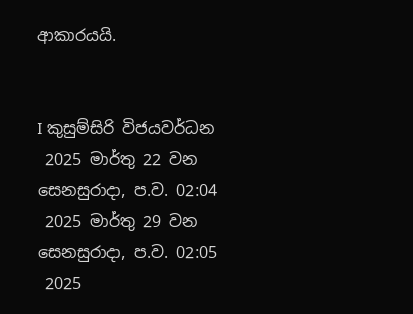ආකාරයයි.


I කුසුම්සිරි විජයවර්ධන
 2025 මාර්තු 22 වන සෙනසුරාදා, ප.ව. 02:04
 2025 මාර්තු 29 වන සෙනසුරාදා, ප.ව. 02:05
 2025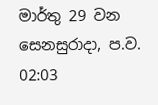මාර්තු 29 වන සෙනසුරාදා, ප.ව. 02:03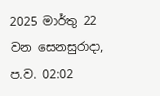2025 මාර්තු 22 වන සෙනසුරාදා, ප.ව. 02:02